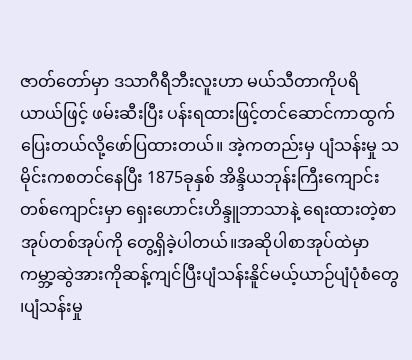ဇာတ်တော်မှာ ဒသာဂီရီဘီးလူးဟာ မယ်သီတာကိုပရိယာယ်ဖြင့် ဖမ်းဆီးပြီး ပန်းရထားဖြင့်တင်ဆောင်ကာထွက်ပြေးတယ်လို့ဖော်ပြထားတယ်။ အဲ့ကတည်းမှ ပျံသန်းမှု သမိုင်းကစတင်နေပြီး 1875ခုနှစ် အိန္ဒိယဘုန်းကြီးကျောင်းတစ်ကျောင်းမှာ ရှေးဟောင်းဟိန္ဒူဘာသာနဲ့ ရေးထားတဲ့စာအုပ်တစ်အုပ်ကို တွေ့ရှိခဲ့ပါတယ်။အဆိုပါစာအုပ်ထဲမှာ ကမ္ဘာ့ဆွဲအားကိုဆန့်ကျင်ပြီးပျံသန်းနိူင်မယ့်ယာဉ်ပျံပုံစံတွေ ၊ပျံသန်းမှု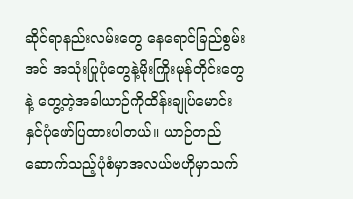ဆိုင်ရာနည်းလမ်းတွေ နေရောင်ခြည်စွမ်းအင် အသုံးပြုပုံတွေနဲ့မိုးကြိုးမုန်တိုင်းတွေနဲ့ တွေ့တဲ့အခါယာဉ်ကိုထိန်းချုပ်မောင်းနှင်ပုံဖော်ပြထားပါတယ်။ ယာဉ်တည်ဆောက်သည့်ပုံစံမှာအလယ်ဗဟိုမှာသက်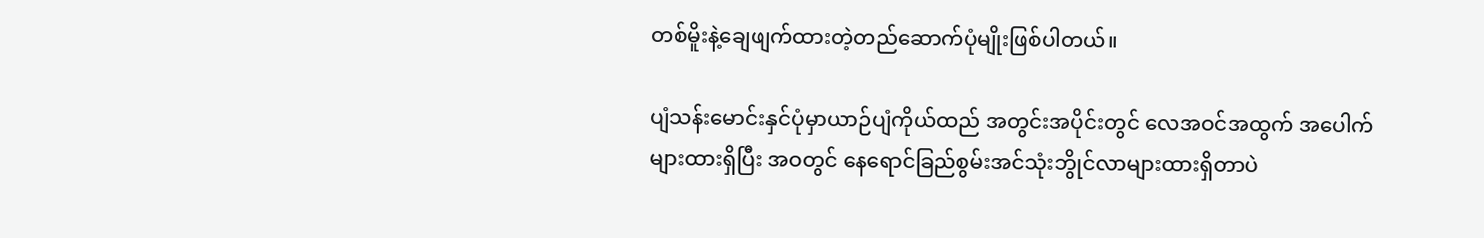တစ်မိူးနဲ့ချေဖျက်ထားတဲ့တည်ဆောက်ပုံမျိုးဖြစ်ပါတယ်။

ပျံသန်းမောင်းနှင်ပုံမှာယာဉ်ပျံကိုယ်ထည် အတွင်းအပိုင်းတွင် လေအဝင်အထွက် အပေါက်များထားရှိပြီး အဝတွင် နေရောင်ခြည်စွမ်းအင်သုံးဘွိုင်လာများထားရှိတာပဲ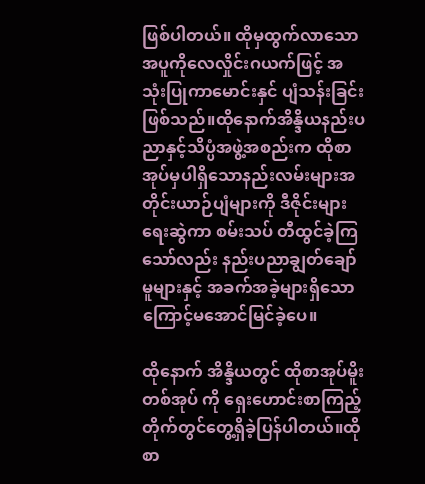ဖြစ်ပါတယ်။ ထိုမှထွက်လာသော အပူကိုလေလှိုင်းဂယက်ဖြင့် အသုံးပြုကာမောင်းနှင် ပျံသန်းခြင်းဖြစ်သည်။ထိုနောက်အိန္ဒိယနည်းပညာနှင့်သိပ္ပံအဖွဲ့အစည်းက ထိုစာအုပ်မှပါရှိသောနည်းလမ်းများအတိုင်းယာဉ်ပျံများကို ဒီဇိုင်းများ ရေးဆွဲကာ စမ်းသပ် တီထွင်ခဲ့ကြသော်လည်း နည်းပညာချွတ်ချော်မူများနှင့် အခက်အခဲ့များရှိသောကြောင့်မအောင်မြင်ခဲ့ပေ။

ထိုနောက် အိန္ဒိယတွင် ထိုစာအုပ်မိူးတစ်အုပ် ကို ရှေးဟောင်းစာကြည့်တိုက်တွင်တွေ့ရှိခဲ့ပြန်ပါတယ်။ထိုစာ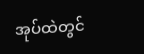အုပ်ထဲတွင်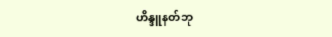ဟိန္ဒူနတ်ဘု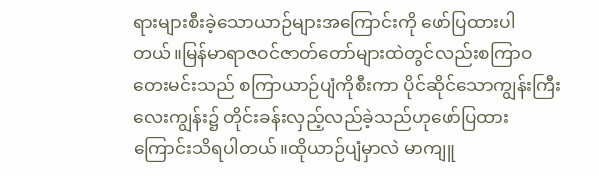ရားများစီးခဲ့သောယာဉ်များအကြောင်းကို ဖော်ပြထားပါတယ်။မြန်မာရာဇဝင်ဇာတ်တော်များထဲတွင်လည်းစကြာဝတေးမင်းသည် စကြာယာဉ်ပျံကိုစီးကာ ပိုင်ဆိုင်သောကျွန်းကြီးလေးကျွန်း၌ တိုင်းခန်းလှည့်လည်ခဲ့သည်ဟုဖော်ပြထားကြောင်းသိရပါတယ်။ထိုယာဉ်ပျံမှာလဲ မာကျူ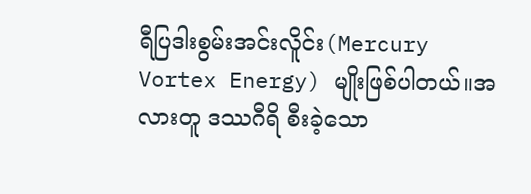ရီပြဒါးစွမ်းအင်းလိူင်း(Mercury Vortex Energy) မျိုးဖြစ်ပါတယ်။အလားတူ ဒဿဂီရိ စီးခဲ့သော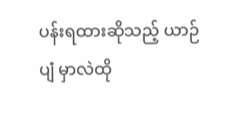ပန်းရထားဆိုသည့် ယာဉ်ပျံ မှာလဲထို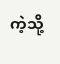ကဲ့သို့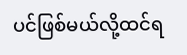ပင်ဖြစ်မယ်လို့ထင်ရ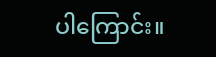ပါကြောင်း။